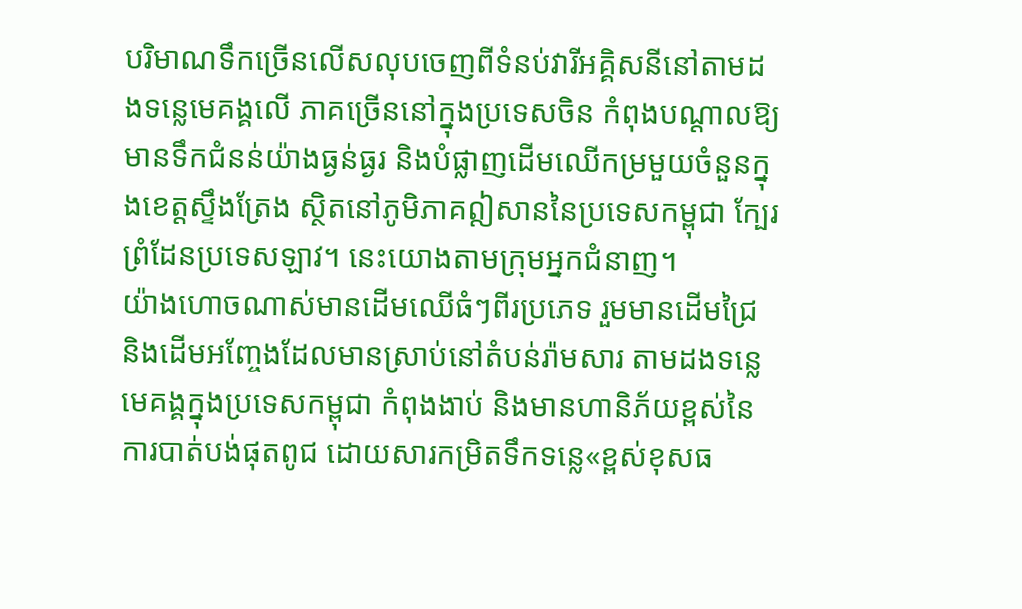បរិមាណទឹកច្រើនលើសលុបចេញពីទំនប់វារីអគ្គិសនីនៅតាមដងទន្លេមេគង្គលើ ភាគច្រើននៅក្នុងប្រទេសចិន កំពុងបណ្ដាលឱ្យមានទឹកជំនន់យ៉ាងធ្ងន់ធ្ងរ និងបំផ្លាញដើមឈើកម្រមួយចំនួនក្នុងខេត្តស្ទឹងត្រែង ស្ថិតនៅភូមិភាគឦសាននៃប្រទេសកម្ពុជា ក្បែរព្រំដែនប្រទេសឡាវ។ នេះយោងតាមក្រុមអ្នកជំនាញ។
យ៉ាងហោចណាស់មានដើមឈើធំៗពីរប្រភេទ រួមមានដើមជ្រៃ និងដើមអញ្ចែងដែលមានស្រាប់នៅតំបន់រ៉ាមសារ តាមដងទន្លេមេគង្គក្នុងប្រទេសកម្ពុជា កំពុងងាប់ និងមានហានិភ័យខ្ពស់នៃការបាត់បង់ផុតពូជ ដោយសារកម្រិតទឹកទន្លេ«ខ្ពស់ខុសធ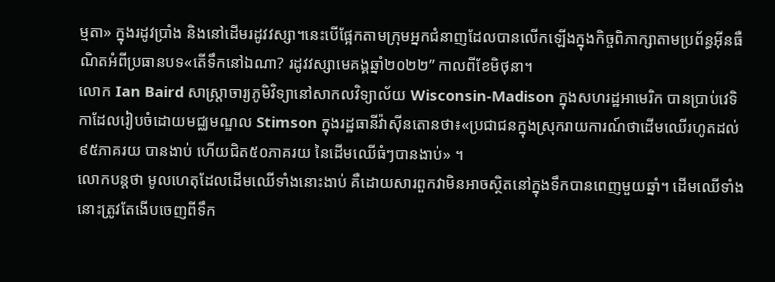ម្មតា» ក្នុងរដូវប្រាំង និងនៅដើមរដូវវស្សា។នេះបើផ្អែកតាមក្រុមអ្នកជំនាញដែលបានលើកឡើងក្នុងកិច្ចពិភាក្សាតាមប្រព័ន្ធអ៊ីនធឺណិតអំពីប្រធានបទ«តើទឹកនៅឯណា? រដូវវស្សាមេគង្គឆ្នាំ២០២២” កាលពីខែមិថុនា។
លោក Ian Baird សាស្ត្រាចារ្យភូមិវិទ្យានៅសាកលវិទ្យាល័យ Wisconsin-Madison ក្នុងសហរដ្ឋអាមេរិក បានប្រាប់វេទិកាដែលរៀបចំដោយមជ្ឈមណ្ឌល Stimson ក្នុងរដ្ឋធានីវ៉ាស៊ីនតោនថា៖«ប្រជាជនក្នុងស្រុករាយការណ៍ថាដើមឈើរហូតដល់៩៥ភាគរយ បានងាប់ ហើយជិត៥០ភាគរយ នៃដើមឈើធំៗបានងាប់» ។
លោកបន្តថា មូលហេតុដែលដើមឈើទាំងនោះងាប់ គឺដោយសារពួកវាមិនអាចស្ថិតនៅក្នុងទឹកបានពេញមួយឆ្នាំ។ ដើមឈើទាំងនោះត្រូវតែងើបចេញពីទឹក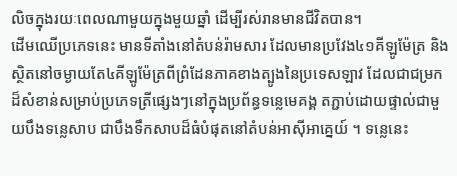លិចក្នុងរយៈពេលណាមួយក្នុងមួយឆ្នាំ ដើម្បីរស់រានមានជីវិតបាន។
ដើមឈើប្រភេទនេះ មានទីតាំងនៅតំបន់រ៉ាមសារ ដែលមានប្រវែង៤១គីឡូម៉ែត្រ និងស្ថិតនៅចម្ងាយតែ៤គីឡូម៉ែត្រពីព្រំដែនភាគខាងត្បូងនៃប្រទេសឡាវ ដែលជាជម្រកដ៏សំខាន់សម្រាប់ប្រភេទត្រីផ្សេងៗនៅក្នុងប្រព័ន្ធទន្លេមេគង្គ តភ្ជាប់ដោយផ្ទាល់ជាមួយបឹងទន្លេសាប ជាបឹងទឹកសាបដ៏ធំបំផុតនៅតំបន់អាស៊ីអាគ្នេយ៍ ។ ទន្លេនេះ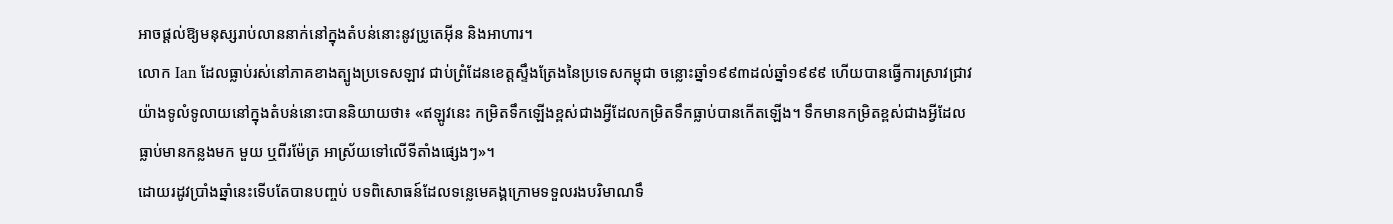អាចផ្ដល់ឱ្យមនុស្សរាប់លាននាក់នៅក្នុងតំបន់នោះនូវប្រូតេអ៊ីន និងអាហារ។
លោក Ian ដែលធ្លាប់រស់នៅភាគខាងត្បូងប្រទេសឡាវ ជាប់ព្រំដែនខេត្តស្ទឹងត្រែងនៃប្រទេសកម្ពុជា ចន្លោះឆ្នាំ១៩៩៣ដល់ឆ្នាំ១៩៩៩ ហើយបានធ្វើការស្រាវជ្រាវយ៉ាងទូលំទូលាយនៅក្នុងតំបន់នោះបាននិយាយថា៖ «ឥឡូវនេះ កម្រិតទឹកឡើងខ្ពស់ជាងអ្វីដែលកម្រិតទឹកធ្លាប់បានកើតឡើង។ ទឹកមានកម្រិតខ្ពស់ជាងអ្វីដែលធ្លាប់មានកន្លងមក មួយ ឬពីរម៉ែត្រ អាស្រ័យទៅលើទីតាំងផ្សេងៗ»។
ដោយរដូវប្រាំងឆ្នាំនេះទើបតែបានបញ្ចប់ បទពិសោធន៍ដែលទន្លេមេគង្គក្រោមទទួលរងបរិមាណទឹ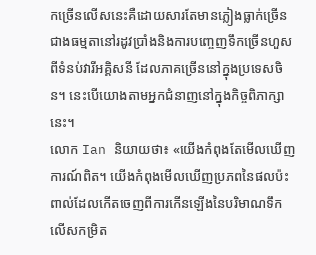កច្រើនលើសនេះគឺដោយសារតែមានភ្លៀងធ្លាក់ច្រើនជាងធម្មតានៅរដូវប្រាំងនិងការបញ្ចេញទឹកច្រើនហួសពីទំនប់វារីអគ្គិសនី ដែលភាគច្រើននៅក្នុងប្រទេសចិន។ នេះបើយោងតាមអ្នកជំនាញនៅក្នុងកិច្ចពិភាក្សានេះ។
លោក Ian និយាយថា៖ «យើងកំពុងតែមើលឃើញការណ៍ពិត។ យើងកំពុងមើលឃើញប្រភពនៃផលប៉ះពាល់ដែលកើតចេញពីការកើនឡើងនៃបរិមាណទឹកលើសកម្រិត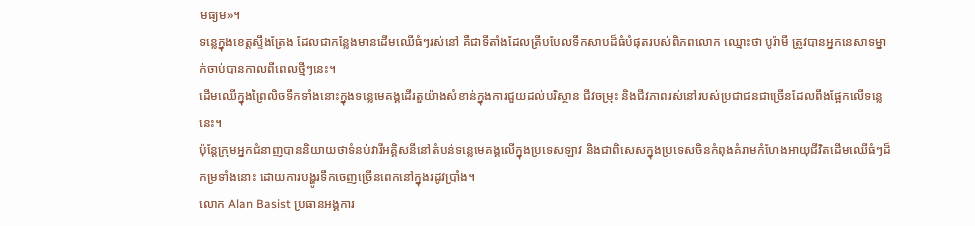មធ្យម»។
ទន្លេក្នុងខេត្តស្ទឹងត្រែង ដែលជាកន្លែងមានដើមឈើធំៗរស់នៅ គឺជាទីតាំងដែលត្រីបបែលទឹកសាបដ៏ធំបំផុតរបស់ពិភពលោក ឈ្មោះថា បូរ៉ាមី ត្រូវបានអ្នកនេសាទម្នាក់ចាប់បានកាលពីពេលថ្មីៗនេះ។
ដើមឈើក្នុងព្រៃលិចទឹកទាំងនោះក្នុងទន្លេមេគង្គដើរតួយ៉ាងសំខាន់ក្នុងការជួយដល់បរិស្ថាន ជីវចម្រុះ និងជីវភាពរស់នៅរបស់ប្រជាជនជាច្រើនដែលពឹងផ្អែកលើទន្លេនេះ។
ប៉ុន្តែក្រុមអ្នកជំនាញបាននិយាយថាទំនប់វារីអគ្គិសនីនៅតំបន់ទន្លេមេគង្គលើក្នុងប្រទេសឡាវ និងជាពិសេសក្នុងប្រទេសចិនកំពុងគំរាមកំហែងអាយុជីវិតដើមឈើធំៗដ៏កម្រទាំងនោះ ដោយការបង្ហូរទឹកចេញច្រើនពេកនៅក្នុងរដូវប្រាំង។
លោក Alan Basist ប្រធានអង្គការ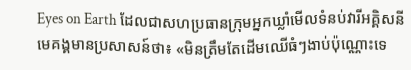Eyes on Earth ដែលជាសហប្រធានក្រុមអ្នកឃ្លាំមើលទំនប់វារីអគ្គិសនីមេគង្គមានប្រសាសន៍ថា៖ «មិនត្រឹមតែដើមឈើធំៗងាប់ប៉ុណ្ណោះទេ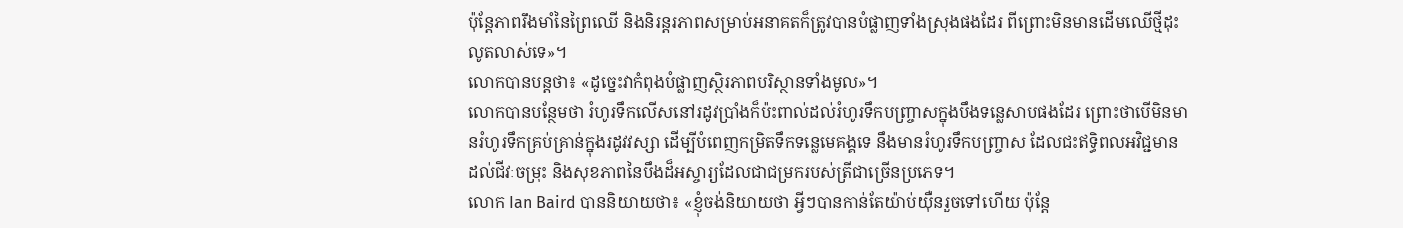ប៉ុន្តែភាពរឹងមាំនៃព្រៃឈើ និងនិរន្តរភាពសម្រាប់អនាគតក៏ត្រូវបានបំផ្លាញទាំងស្រុងផងដែរ ពីព្រោះមិនមានដើមឈើថ្មីដុះលូតលាស់ទេ»។
លោកបានបន្តថា៖ «ដូច្នេះវាកំពុងបំផ្លាញស្ថិរភាពបរិស្ថានទាំងមូល»។
លោកបានបន្ថែមថា រំហូរទឹកលើសនៅរដូវប្រាំងក៏ប៉ះពាល់ដល់រំហូរទឹកបញ្ច្រាសក្នុងបឹងទន្លេសាបផងដែរ ព្រោះថាបើមិនមានរំហូរទឹកគ្រប់គ្រាន់ក្នុងរដូវវស្សា ដើម្បីបំពេញកម្រិតទឹកទន្លេមេគង្គទេ នឹងមានរំហូរទឹកបញ្ច្រាស ដែលជះឥទ្ធិពលអវិជ្ជមានដល់ជីវៈចម្រុះ និងសុខភាពនៃបឹងដ៏អស្ចារ្យដែលជាជម្រករបស់ត្រីជាច្រើនប្រភេទ។
លោក Ian Baird បាននិយាយថា៖ «ខ្ញុំចង់និយាយថា អ្វីៗបានកាន់តែយ៉ាប់យ៉ឺនរួចទៅហើយ ប៉ុន្តែ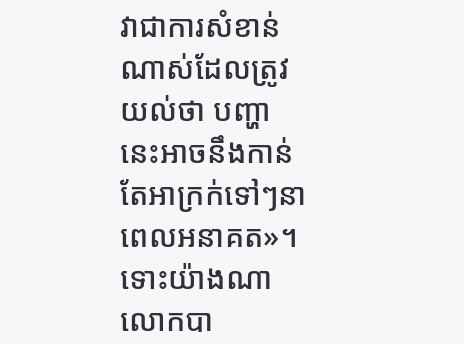វាជាការសំខាន់ណាស់ដែលត្រូវយល់ថា បញ្ហានេះអាចនឹងកាន់តែអាក្រក់ទៅៗនាពេលអនាគត»។
ទោះយ៉ាងណា លោកបា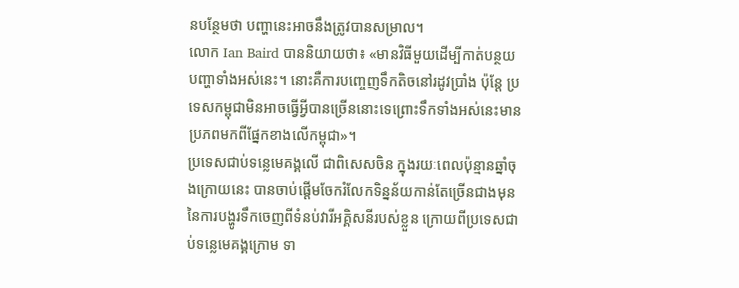នបន្ថែមថា បញ្ហានេះអាចនឹងត្រូវបានសម្រាល។
លោក Ian Baird បាននិយាយថា៖ «មានវិធីមួយដើម្បីកាត់បន្ថយបញ្ហាទាំងអស់នេះ។ នោះគឺការបញ្ចេញទឹកតិចនៅរដូវប្រាំង ប៉ុន្តែ ប្រទេសកម្ពុជាមិនអាចធ្វើអ្វីបានច្រើននោះទេព្រោះទឹកទាំងអស់នេះមានប្រភពមកពីផ្នែកខាងលើកម្ពុជា»។
ប្រទេសជាប់ទន្លេមេគង្គលើ ជាពិសេសចិន ក្នុងរយៈពេលប៉ុន្មានឆ្នាំចុងក្រោយនេះ បានចាប់ផ្ដើមចែករំលែកទិន្នន័យកាន់តែច្រើនជាងមុននៃការបង្ហូរទឹកចេញពីទំនប់វារីអគ្គិសនីរបស់ខ្លួន ក្រោយពីប្រទេសជាប់ទន្លេមេគង្គក្រោម ទា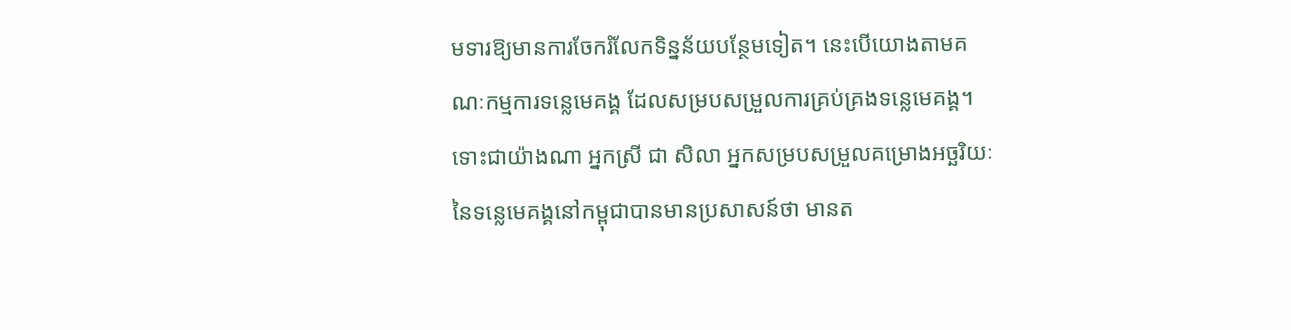មទារឱ្យមានការចែករំលែកទិន្នន័យបន្ថែមទៀត។ នេះបើយោងតាមគណៈកម្មការទន្លេមេគង្គ ដែលសម្របសម្រួលការគ្រប់គ្រងទន្លេមេគង្គ។
ទោះជាយ៉ាងណា អ្នកស្រី ជា សិលា អ្នកសម្របសម្រួលគម្រោងអច្ឆរិយៈនៃទន្លេមេគង្គនៅកម្ពុជាបានមានប្រសាសន៍ថា មានត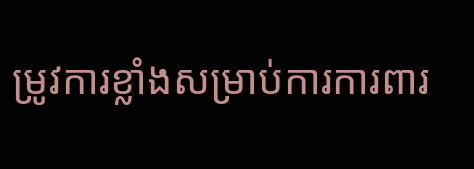ម្រូវការខ្លាំងសម្រាប់ការការពារ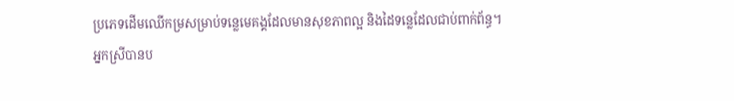ប្រភេទដើមឈើកម្រសម្រាប់ទន្លេមេគង្គដែលមានសុខភាពល្អ និងដៃទន្លេដែលជាប់ពាក់ព័ន្ធ។
អ្នកស្រីបានប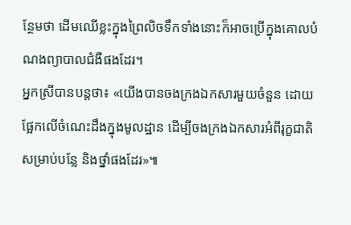ន្ថែមថា ដើមឈើខ្លះក្នុងព្រៃលិចទឹកទាំងនោះក៏អាចប្រើក្នុងគោលបំណងព្យាបាលជំងឺផងដែរ។
អ្នកស្រីបានបន្តថា៖ «យើងបានចងក្រងឯកសារមួយចំនួន ដោយផ្អែកលើចំណេះដឹងក្នុងមូលដ្ឋាន ដើម្បីចងក្រងឯកសារអំពីរុក្ខជាតិសម្រាប់បន្លែ និងថ្នាំផងដែរ»៕